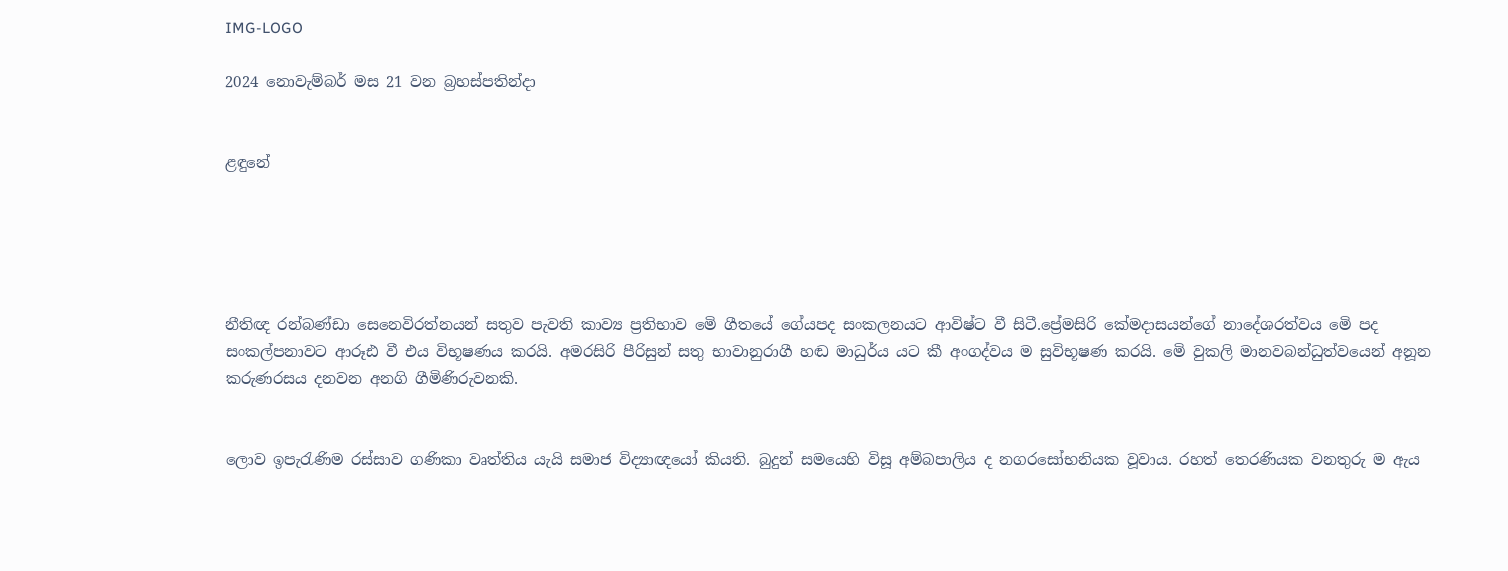IMG-LOGO

2024 නොවැම්බර් මස 21 වන බ්‍රහස්පතින්දා


ළඳුනේ





නීතිඥ රන්බණ්ඩා සෙනෙවිරත්නයන් සතුව පැවති කාව්‍ය ප්‍රතිභාව මෙි ගීතයේ ගේයපද සංකලනයට ආවිෂ්ට වී සිටී.ප්‍රේමසිරි කේමදාසයන්ගේ නාදේශරත්වය මෙි පද සංකල්පනාවට ආරූඪ වී එය විභූෂණය කරයි. අමරසිරි පීරිසුන් සතු භාවානුරාගී හඬ මාධුර්ය යට කී අංගද්වය ම සුවිභූෂණ කරයි. මෙි වුකලි මානවබන්ධුත්වයෙන් අනූන කරුණරසය දනවන අනගි ගීමිණිරුවනකි.


ලොව ඉපැරැණිම රස්සාව ගණිකා වෘත්තිය යැයි සමාජ විද්‍යාඥයෝ කියති. බුදුන් සමයෙහි විසූ අම්බපාලිය ද නගරසෝභනියක වූවාය. රහත් තෙරණියක වනතුරු ම ඇය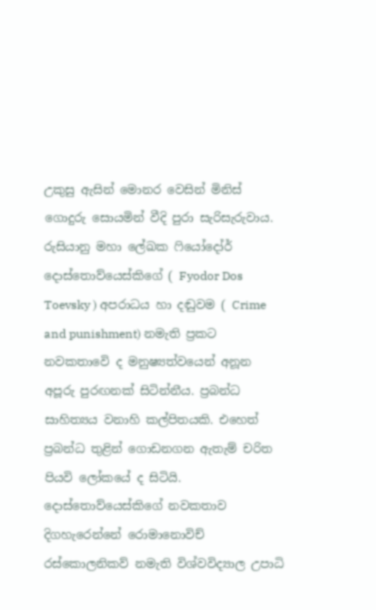උකුසු ඇසින් මොනර වෙසින් මිනිස් ගොදුරු සොයමින් වීදි පුරා සැරිසැරුවාය. රුසියානු මහා ලේඛක ෆියෝදෝර් දොස්තොව්යෙස්කිගේ ( Fyodor Dos Toevsky ) අපරාධය හා දඬුවම ( Crime and punishment) නමැති ප්‍රකට නවකතාවෙි ද මනුෂ්‍යත්වයෙන් අනූන අපූරු පුරඟනක් සිටින්නීය. ප්‍රබන්ධ සාහිත්‍යය වනාහි කල්පිතයකි. එහෙත්  ප්‍රබන්ධ තුළින් ගොඩනගන ඇතැම් චරිත පියවි ලෝකයේ ද සිටියි. දොස්තොව්යෙස්කිගේ නවකතාව දිගහැරෙන්නේ රොමානොවිච් රස්කොලනිකව් නමැති විශ්වවිද්‍යාල උපාධි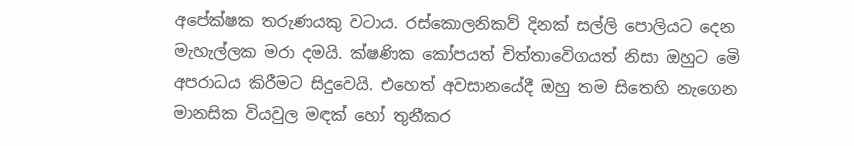අපේක්ෂක තරුණයකු වටාය. රස්කොලනිකව් දිනක් සල්ලි පොලියට දෙන මැහැල්ලක මරා දමයි. ක්ෂණික කෝපයත් චිත්තාවෙිගයත් නිසා ඔහුට මෙි අපරාධය කිරීමට සිදුවෙයි. එහෙත් අවසානයේදී ඔහු තම සිතෙහි නැගෙන මානසික වියවුල මඳක් හෝ තුනීකර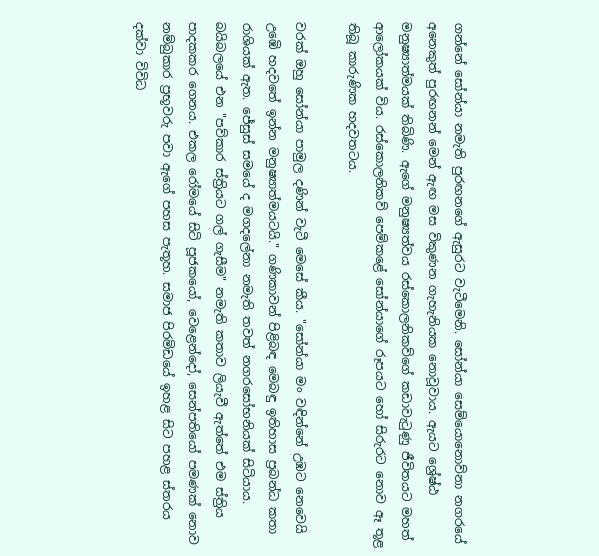ගන්නේ සෝන්යා නමැති පුරඟනගේ ඇසුරට වැටීමෙනි. සෝන්යා සෙම්යොනොව්නා නගරයේ අනෙකුත් පුරඟනන් මෙන් ඇඟ මස විකුණන ගැහැනියක නොවූවාය. ඇයට ශ්‍රේෂ්ඨ  මනුෂ්‍යාත්මයක් තිබිණි. ඇගේ මනුෂ්‍යත්වය රස්කොලනිකව්ගේ කඩාවැටුණු ජීවිතයට මහත් ආලෝකයක් විය. රස්කොලනිකව් පෙම්කළේ සෝන්යාගේ රූපයට හෝ සිරුරට නොව ඈ තූළ තිබූ කාරුණික හදවතටය.

වරක් ඔහු සෝන්යා පාමුල දණින් වැටී මෙසේ කීය. "සෝන්යා මං වඳින්නේ උඹට නෙවෙයි උඹෙි හදවතේ ඉන්න මනුෂ්‍යාත්මයටයි." ගණිකාවන් පිළිබඳ මෙබඳු ඉතිහාස ප්‍රබන්ධ කතා රාශියක් ඇත. ජේසුස් සමයේ ද මගදලේනා නමැති තවත් නගරසෝභනියක් සිටියාය. බයිබලයේ එන "පව්කාර ස්ත්‍රියට ගල් ගැසීම" නමැති කතාව ලියැවී ඇත්තේ එම ස්ත්‍රිය පාදකකර ගෙනය. එකල රෝමයේ සිටි පූජකයෝ, වෙළෙන්දෝ, සෙන්පතියෝ පමණක් නොව නම්බුකාර ප්‍රභූවරු පවා ඇගේ පහස පැතූහ. සමාජ පිරමිඩයේ ඉහළ සිට පහළ ස්තරය  දක්වා විවිධ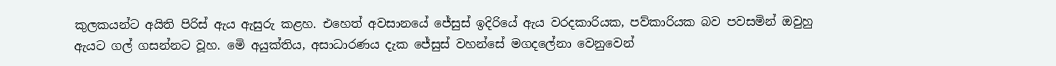කුලකයන්ට අයිති පිරිස් ඇය ඇසුරු කළහ. එහෙත් අවසානයේ ජේසුස් ඉදිරියේ ඇය වරදකාරියක, පව්කාරියක බව පවසමින් ඔවුහු ඇයට ගල් ගසන්නට වූහ. මෙි අයුක්තිය, අසාධාරණය දැක ජේසුස් වහන්සේ මගදලේනා වෙනුවෙන්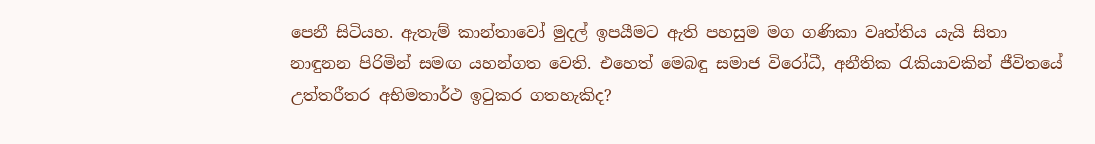පෙනී සිටියහ. ඇතැම් කාන්තාවෝ මුදල් ඉපයීමට ඇති පහසුම මග ගණිකා වෘත්තිය යැයි සිතා නාඳුනන පිරිමින් සමඟ යහන්ගත වෙති. එහෙත් මෙබඳු සමාජ විරෝධී, අනීතික රැකියාවකින් ජීවිතයේ උත්තරීතර අභිමතාර්ථ ඉටුකර ගතහැකිද?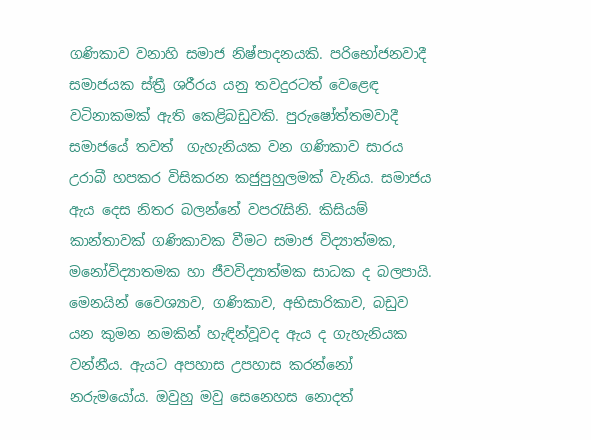ගණිකාව වනාහි සමාජ නිෂ්පාදනයකි. පරිභෝජනවාදී සමාජයක ස්ත්‍රී ශරීරය යනු තවදුරටත් වෙළෙඳ වටිනාකමක් ඇති කෙළිබඩුවකි. පුරුෂෝත්තමවාදී සමාජයේ තවත්  ගැහැනියක වන ගණිකාව සාරය උරාබී හපකර විසිකරන කජුපුහුලමක් වැනිය. සමාජය ඇය දෙස නිතර බලන්නේ වපරැසිනි. කිසියම් කාන්තාවක් ගණිකාවක වීමට සමාජ විද්‍යාත්මක, මනෝවිද්‍යාතමක හා ජීවවිද්‍යාත්මක සාධක ද බලපායි. මෙනයින් වෛශ්‍යාව, ගණිකාව, අභිසාරිකාව, බඩුව යන කුමන නමකින් හැඳින්වූවද ඇය ද ගැහැනියක වන්නීය. ඇයට අපහාස උපහාස කරන්නෝ නරුමයෝය. ඔවුහු මවු සෙනෙහස නොදත්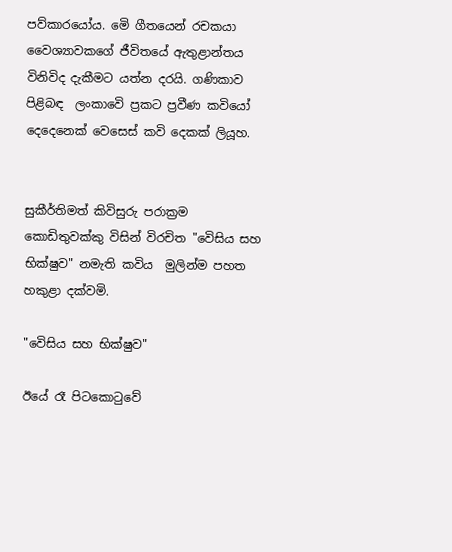පව්කාරයෝය. මෙි ගීතයෙන් රචකයා වෛශ්‍යාවකගේ ජීවිතයේ ඇතුළාන්තය විනිවිද දැකීමට යත්න දරයි. ගණිකාව පිළිබඳ  ලංකාවෙි ප්‍රකට ප්‍රවීණ කවියෝ දෙදෙනෙක් වෙසෙස් කවි දෙකක් ලියූහ.


සුකීර්තිමත් කිවිසුරු පරාක්‍රම කොඩිතුවක්කු විසින් විරචිත "වෙිසිය සහ භික්ෂුව" නමැති කවිය  මුලින්ම පහත හකුළා දක්වමි.

"වෙිසිය සහ භික්ෂුව"

ඊයේ රෑ පිටකොටුවේ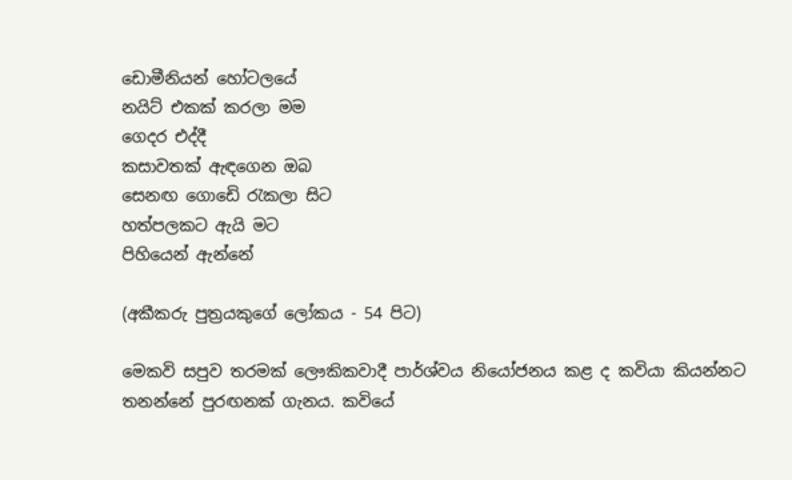ඩොමීනියන් හෝටලයේ
නයිට් එකක් කරලා මම
ගෙදර එද්දී
කසාවතක් ඇඳගෙන ඔබ
සෙනඟ ගොඩෙි රැකලා සිට
හත්පලකට ඇයි මට
පිහියෙන් ඇන්නේ

(අකීකරු පුත්‍රයකුගේ ලෝකය - 54 පිට)

මෙකවි සපුව තරමක් ලෞකිකවාදී පාර්ශ්වය නියෝජනය කළ ද කවියා කියන්නට තනන්නේ පුරඟනක් ගැනය. කවියේ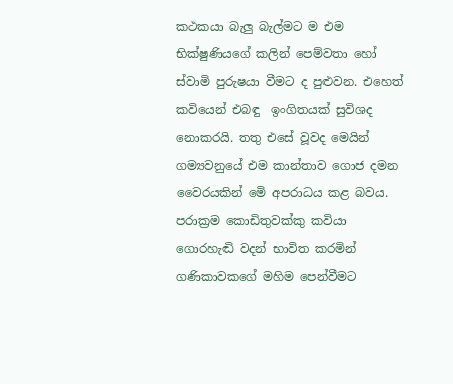කථකයා බැලු බැල්මට ම එම භික්ෂුණියගේ කලින් පෙම්වතා හෝ ස්වාමි පුරුෂයා වීමට ද පුළුවන. එහෙත් කවියෙන් එබඳු  ඉංගිතයක් සුවිශද නොකරයි. තතු එසේ වූවද මෙයින්  ගම්‍යවනුයේ එම කාන්තාව ගොජ දමන වෛරයකින් මෙි අපරාධය කළ බවය. පරාක්‍රම කොඩිතුවක්කු කවියා ගොරහැඬි වදන් භාවිත කරමින් ගණිකාවකගේ මහිම පෙන්වීමට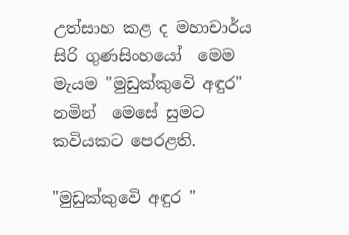උත්සාහ කළ ද මහාචාර්ය සිරි ගුණසිංහයෝ  මෙම මැයම "මුඩුක්කුවෙි අඳුර" නමින්  මෙසේ සුමට කවියකට පෙරළති.

"මුඩුක්කුවෙි අඳුර "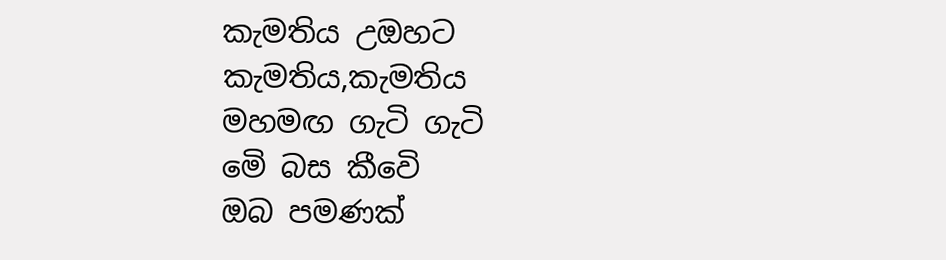කැමතිය උඔහට කැමතිය,කැමතිය
මහමඟ ගැටි ගැටි
මෙි බස කීවෙි
ඔබ පමණක්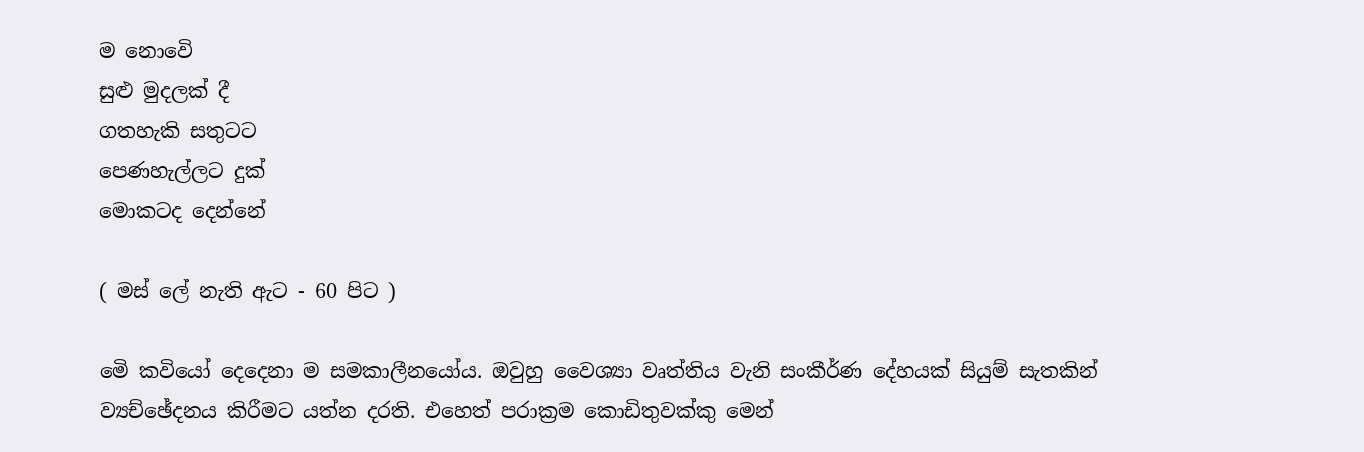ම නොවෙි
සුළු මුදලක් දී
ගතහැකි සතුටට
පෙණහැල්ලට දුක්
මොකටද දෙන්නේ

( මස් ලේ නැති ඇට - 60 පිට )

මෙි කවියෝ දෙදෙනා ම සමකාලීනයෝය. ඔවුහු වෛශ්‍යා වෘත්තිය වැනි සංකීර්ණ දේහයක් සියුම් සැතකින් ව්‍යච්ඡේදනය කිරීමට යත්න දරති. එහෙත් පරාක්‍රම කොඩිතුවක්කු මෙන්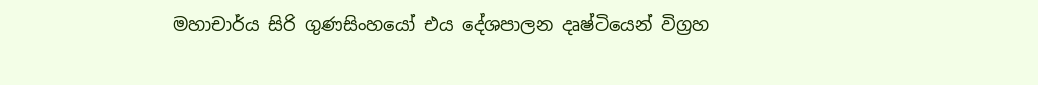මහාචාර්ය සිරි ගුණසිංහයෝ එය දේශපාලන දෘෂ්ටියෙන් විග්‍රහ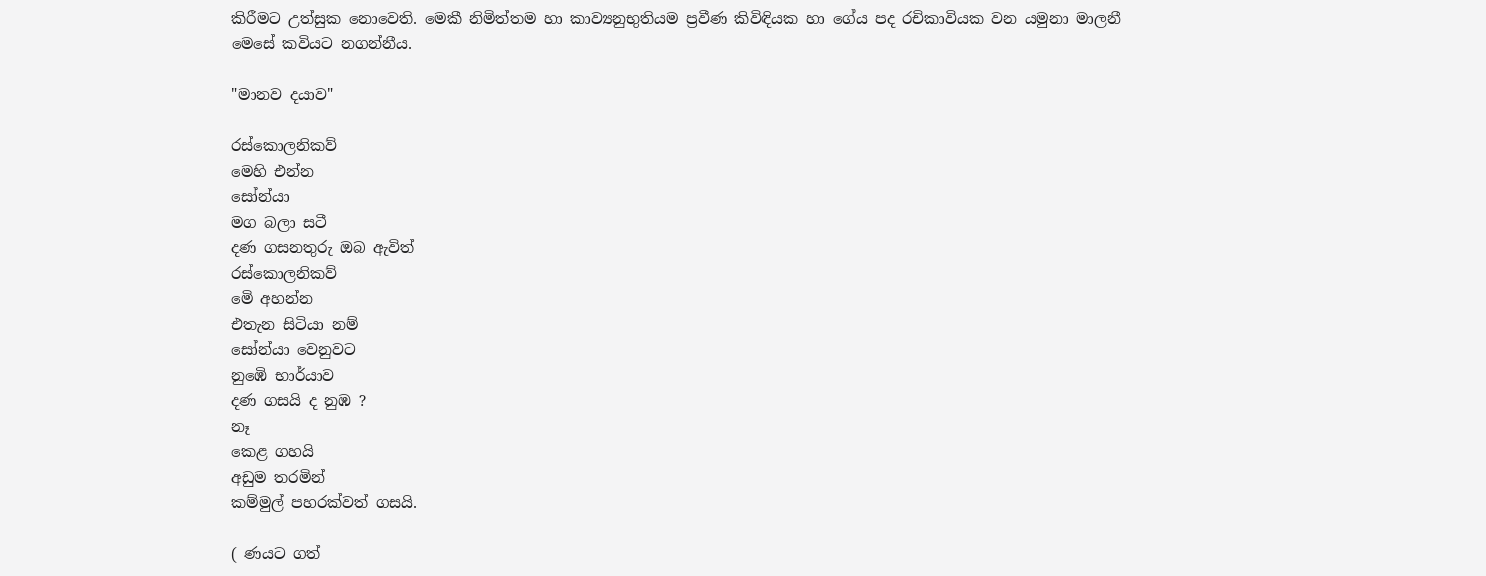කිරීමට උත්සුක නොවෙති. මෙකී නිමිත්තම හා කාව්‍යනුභුතියම ප්‍රවීණ කිවිඳියක හා ගේය පද රචිකාවියක වන යමුනා මාලනී  මෙසේ කවියට නගන්නීය.

"මානව දයාව"

රස්කොලනිකව්
මෙහි එන්න
සෝන්යා
මග බලා සටී
දණ ගසනතුරු ඔබ ඇවිත්
රස්කොලනිකව්
මෙි අහන්න
එතැන සිටියා නම්
සෝන්යා වෙනුවට
නුඹෙි භාර්යාව
දණ ගසයි ද නුඹ ?
නෑ
කෙළ ගහයි
අඩුම තරමින්
කම්මුල් පහරක්වත් ගසයි.

( ණයට ගත්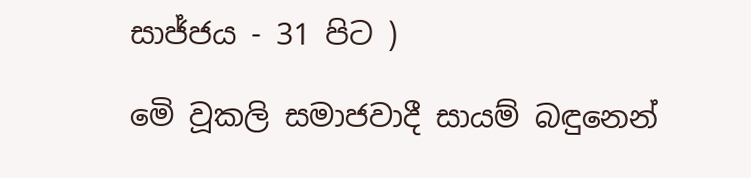සාජ්ජය - 31 පිට )

මෙි වූකලි සමාජවාදී සායම් බඳුනෙන්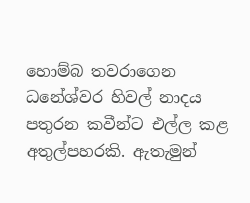හොම්බ තවරාගෙන ධනේශ්වර හිවල් නාදය පතුරන කවීන්ට එල්ල කළ අතුල්පහරකි. ඇතැමුන්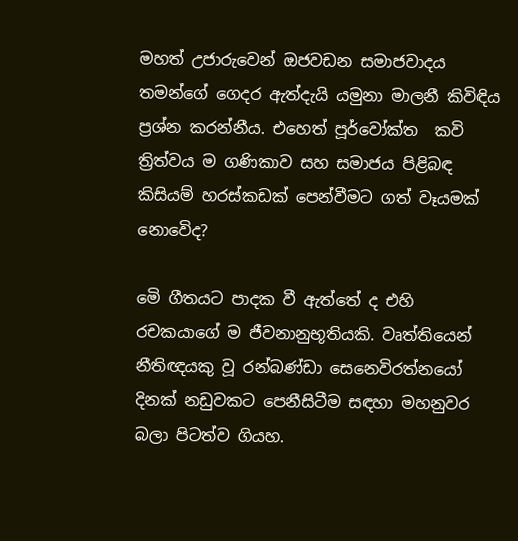මහත් උජාරුවෙන් ඔජවඩන සමාජවාදය තමන්ගේ ගෙදර ඇත්දැයි යමුනා මාලනී කිවිඳිය ප්‍රශ්න කරන්නීය. එහෙත් පූර්වෝක්ත  කවි ත්‍රිත්වය ම ගණිකාව සහ සමාජය පිළිබඳ කිසියම් හරස්කඩක් පෙන්වීමට ගත් වෑයමක් නොවෙිද?

මෙි ගීතයට පාදක වී ඇත්තේ ද එහි රචකයාගේ ම ජීවනානුභූතියකි. වෘත්තියෙන් නීතිඥයකු වූ රන්බණ්ඩා සෙනෙවිරත්නයෝ දිනක් නඩුවකට පෙනීසිටීම සඳහා මහනුවර බලා පිටත්ව ගියහ.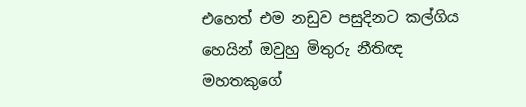එහෙත් එම නඩුව පසුදිනට කල්ගිය හෙයින් ඔවුහු මිතුරු නීතිඥ මහතකුගේ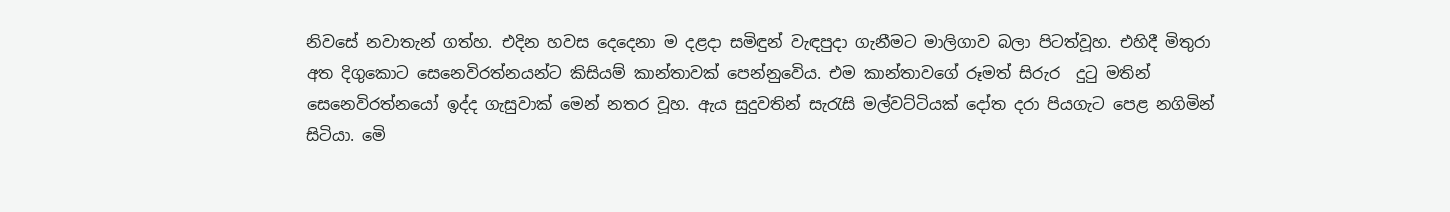නිවසේ නවාතැන් ගත්හ. එදින හවස දෙදෙනා ම දළදා සමිඳුන් වැඳපුදා ගැනීමට මාලිගාව බලා පිටත්වූහ. එහිදී මිතුරා අත දිගුකොට සෙනෙවිරත්නයන්ට කිසියම් කාන්තාවක් පෙන්නුවෙිය. එම කාන්තාවගේ රූමත් සිරුර  දුටු මතින් සෙනෙවිරත්නයෝ ඉද්ද ගැසුවාක් මෙන් නතර වූහ. ඇය සුදුවතින් සැරැසි මල්වට්ටියක් දෝත දරා පියගැට පෙළ නගිමින් සිටියා. මෙි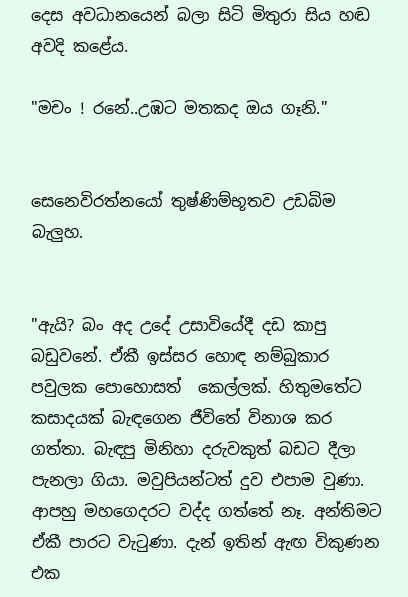දෙස අවධානයෙන් බලා සිටි මිතුරා සිය හඬ අවදි කළේය.

"මචං ! රනේ..උඹට මතකද ඔය ගෑනි."


සෙනෙවිරත්නයෝ තුෂ්ණිම්භූතව උඩබිම බැලුහ.


"ඇයි? බං අද උදේ උසාවියේදී දඩ කාපු බඩුවනේ. ඒකී ඉස්සර හොඳ නම්බුකාර පවුලක පොහොසත්  කෙල්ලක්. හිතුමතේට කසාදයක් බැඳගෙන ජීවිතේ විනාශ කර ගත්තා. බැඳපු මිනිහා දරුවකුත් බඩට දීලා පැනලා ගියා. මවුපියන්ටත් දුව එපාම වුණා. ආපහු මහගෙදරට වද්ද ගත්තේ නෑ. අන්තිමට ඒකී පාරට වැටුණා. දැන් ඉතින් ඇඟ විකුණන එක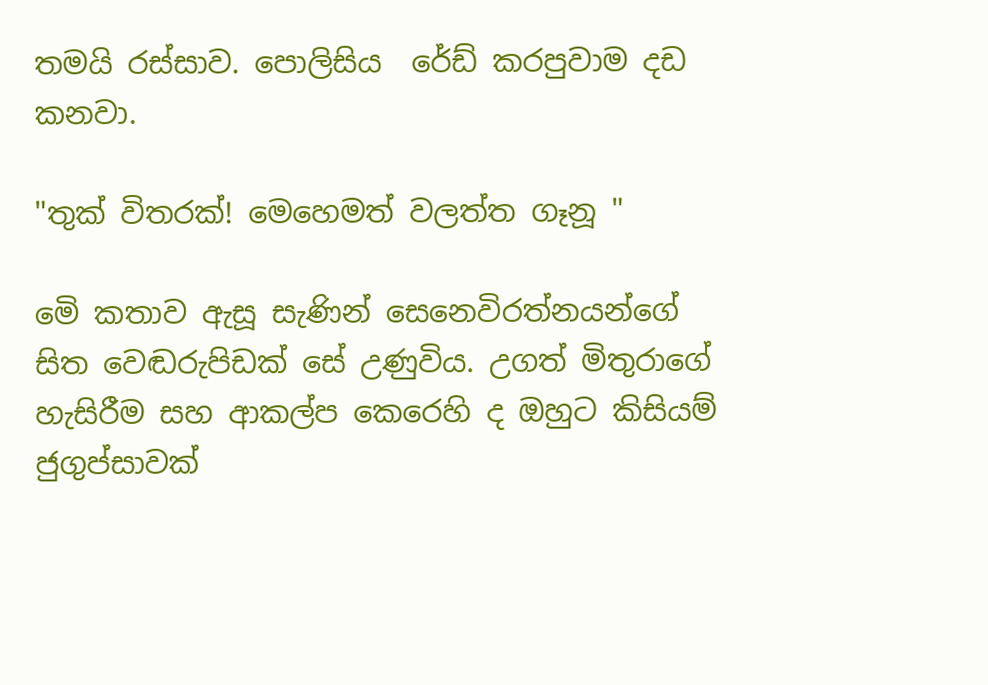තමයි රස්සාව. පොලිසිය  රේඩ් කරපුවාම දඩ කනවා.

"තුක් විතරක්! මෙහෙමත් වලත්ත ගෑනූ "

මෙි කතාව ඇසූ සැණින් සෙනෙවිරත්නයන්ගේ සිත වෙඬරුපිඩක් සේ උණුවිය. උගත් මිතුරාගේ හැසිරීම සහ ආකල්ප කෙරෙහි ද ඔහුට කිසියම් ජුගුප්සාවක්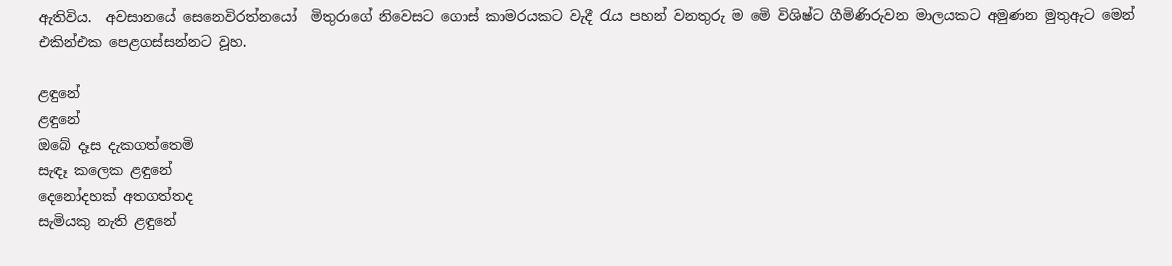ඇතිවිය.  අවසානයේ සෙනෙවිරත්නයෝ  මිතුරාගේ නිවෙසට ගොස් කාමරයකට වැදී රැය පහන් වනතුරු ම මෙි විශිෂ්ට ගීමිණිරුවන මාලයකට අමුණන මුතුඇට මෙන් එකින්එක පෙළගස්සන්නට වූහ.

ළඳුනේ
ළඳුනේ
ඔබේ දෑස දැකගත්තෙමි
සැඳෑ කලෙක ළඳුනේ
දෙනෝදහක් අතගත්තද
සැමියකු නැති ළඳුනේ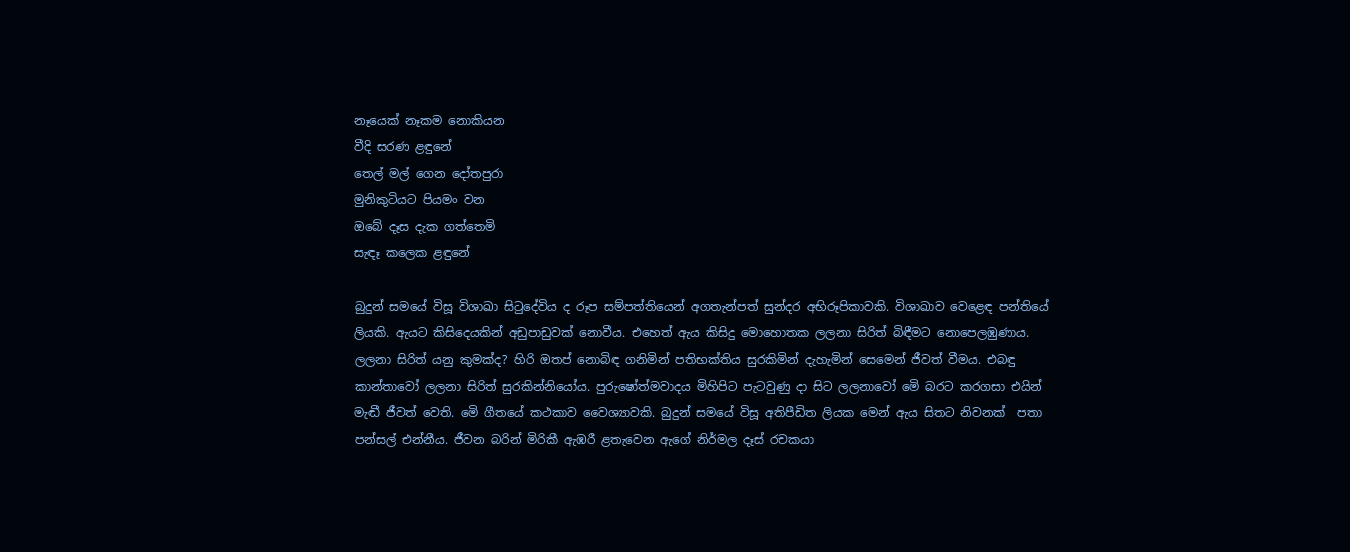නෑයෙක් නෑකම නොකියන
වීදි සරණ ළඳුනේ
තෙල් මල් ගෙන දෝතපුරා
මුනිකුටියට පියමං වන
ඔබේ දෑස දැක ගත්තෙමි
සැඳෑ කලෙක ළඳුනේ

බුදුන් සමයේ විසූ විශාඛා සිටුදේවිය ද රූප සම්පත්තියෙන් අගතැන්පත් සුන්දර අභිරූපිකාවකි. විශාඛාව වෙළෙඳ පන්තියේ ලියකි. ඇයට කිසිදෙයකින් අඩුපාඩුවක් නොවීය. එහෙත් ඇය කිසිදු මොහොතක ලලනා සිරිත් බිඳීමට නොපෙලඹුණාය. ලලනා සිරිත් යනු කුමක්ද? හිරි ඔතප් නොබිඳ ගනිමින් පතිභක්තිය සුරකිමින් දැහැමින් සෙමෙන් ජීවත් වීමය. එබඳු  කාන්තාවෝ ලලනා සිරිත් සුරකින්නියෝය. පුරුෂෝත්මවාදය මිහිපිට පැටවුණු දා සිට ලලනාවෝ මෙි බරට කරගසා එයින් මැඬී ජීවත් වෙති. මෙි ගීතයේ කථකාව වෛශ්‍යාවකි. බුදුන් සමයේ විසූ අතිපීඩිත ලියක මෙන් ඇය සිතට නිවනක්  පතා පන්සල් එන්නීය. ජීවන බරින් මිරිකී ඇඹරී ළතැවෙන ඇගේ නිර්මල දෑස් රචකයා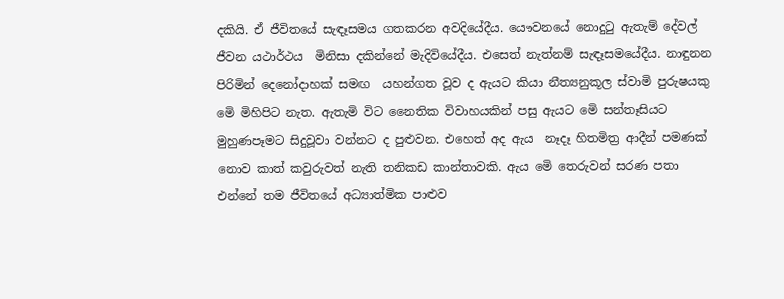දකියි. ඒ ජීවිතයේ සැඳෑසමය ගතකරන අවදියේදීය. යෞවනයේ නොදුටු ඇතැම් දේවල් ජීවන යථාර්ථය  මිනිසා දකින්නේ මැදිවියේදීය. එසෙත් නැත්නම් සැඳෑසමයේදීය. නාඳුනන පිරිමින් දෙනෝදාහක් සමඟ  යහන්ගත වූව ද ඇයට කියා නීත්‍යනුකූල ස්වාමි පුරුෂයකු මෙි මිහිපිට නැත. ඇතැමි විට නෛතික විවාහයකින් පසු ඇයට මෙි සන්තෑසියට මුහුණපෑමට සිදුවූවා වන්නට ද පුළුවන. එහෙත් අද ඇය  නෑදෑ හිතමිත්‍ර ආදීන් පමණක් නොව කාත් කවුරුවත් නැති තනිකඩ කාන්තාවකි. ඇය මෙි තෙරුවන් සරණ පතා එන්නේ තම ජීවිතයේ අධ්‍යාත්මික පාළුව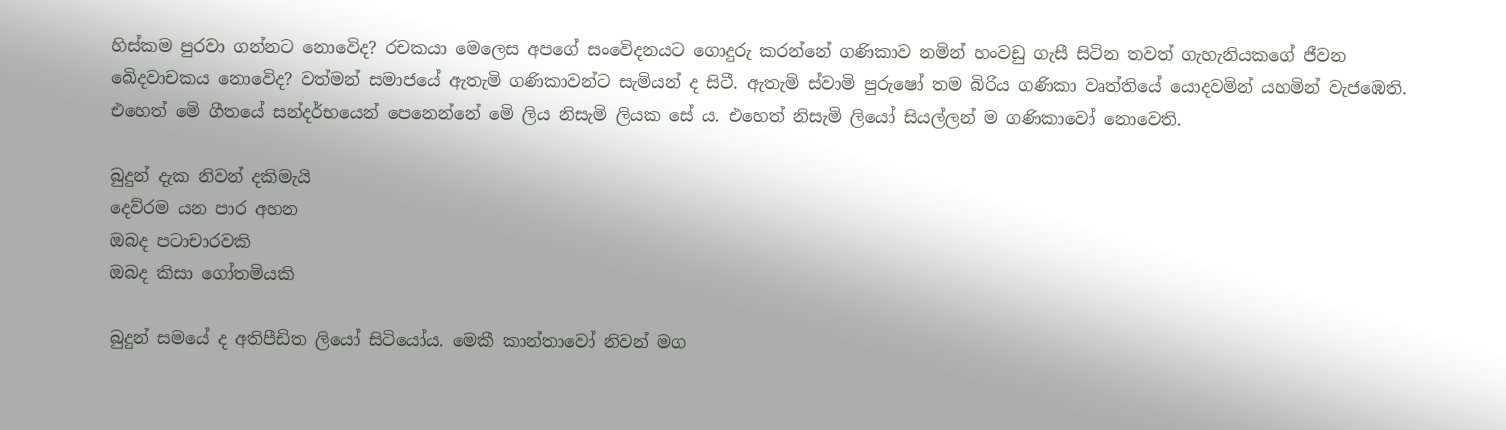හිස්කම පුරවා ගන්නට නොවෙිද? රචකයා මෙලෙස අපගේ සංවෙිදනයට ගොදුරු කරන්නේ ගණිකාව නමින් හංවඩු ගැසී සිටින තවත් ගැහැනියකගේ ජීවන ඛෙිදවාචකය නොවෙිද? වත්මන් සමාජයේ ඇතැමි ගණිකාවන්ට සැමියන් ද සිටී. ඇතැමි ස්වාමි පුරුෂෝ තම බිරිය ගණිකා වෘත්තියේ යොදවමින් යහමින් වැජඹෙති. එහෙත් මෙි ගීතයේ සන්දර්භයෙන් පෙනෙන්නේ මෙි ලිය නිසැමි ලියක සේ ය. එහෙත් නිසැමි ලියෝ සියල්ලන් ම ගණිකාවෝ නොවෙති.

බුදුන් දැක නිවන් දකිමැයි
දෙව්රම යන පාර අහන
ඔබද පටාචාරවකි
ඔබද කිසා ගෝතමියකි

බුදුන් සමයේ ද අතිපීඩිත ලියෝ සිටියෝය. මෙකී කාන්තාවෝ නිවන් මග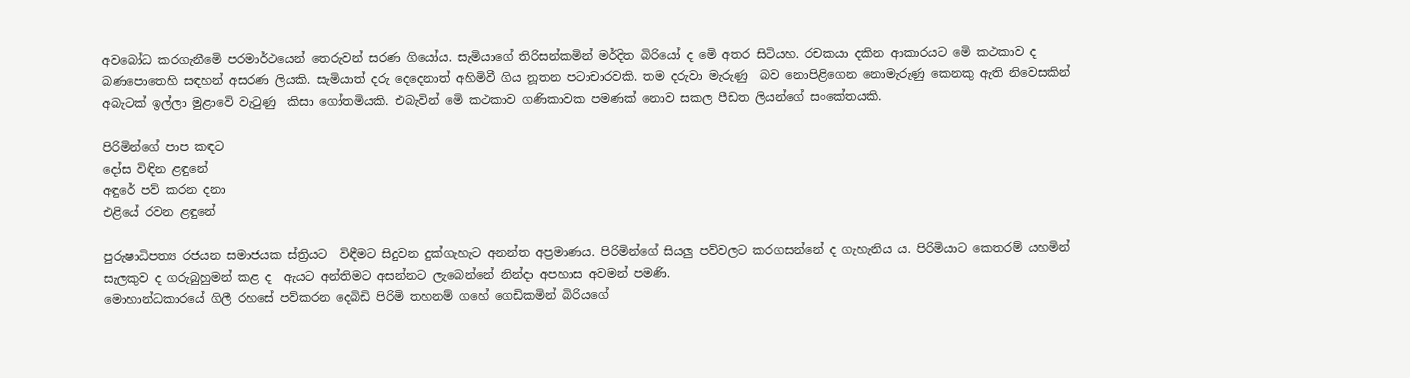අවබෝධ කරගැනීමෙි පරමාර්ථයෙන් තෙරුවන් සරණ ගියෝය. සැමියාගේ තිරිසන්කමින් මර්දිත බිරියෝ ද මෙි අතර සිටියහ. රචකයා දකින ආකාරයට මෙි කථකාව ද බණපොතෙහි සඳහන් අසරණ ලියකි. සැමියාත් දරු දෙදෙනාත් අහිමිවී ගිය නූතන පටාචාරවකි. තම දරුවා මැරුණු  බව නොපිළිගෙන නොමැරුණු කෙනකු ඇති නිවෙසකින් අබැටක් ඉල්ලා මුළාවෙි වැටුණු  කිසා ගෝතමියකි. එබැවින් මෙි කථකාව ගණිකාවක පමණක් නොව සකල පීඩත ලියන්ගේ සංකේතයකි.

පිරිමින්ගේ පාප කඳට
දෝස විඳින ළඳුනේ
අඳුරේ පව් කරන දනා
එළියේ රවන ළඳුනේ

පුරුෂාධිපත්‍ය රජයන සමාජයක ස්ත්‍රියට  විඳීමට සිදුවන දුක්ගැහැට අනන්ත අප්‍රමාණය. පිරිමින්ගේ සියලු පව්වලට කරගසන්නේ ද ගැහැනිය ය. පිරිමියාට කෙතරම් යහමින්  සැලකුව ද ගරුබුහුමන් කළ ද  ඇයට අන්තිමට අසන්නට ලැබෙන්නේ නින්දා අපහාස අවමන් පමණි.
මොහාන්ධකාරයේ ගිලී රහසේ පව්කරන දෙබිඩි පිරිමි තහනම් ගහේ ගෙඩිකමින් බිරියගේ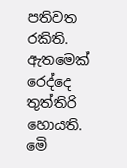පතිවත රකිති. ඇතමෙක් රෙද්දෙ තුත්තිරි හොයති. මෙි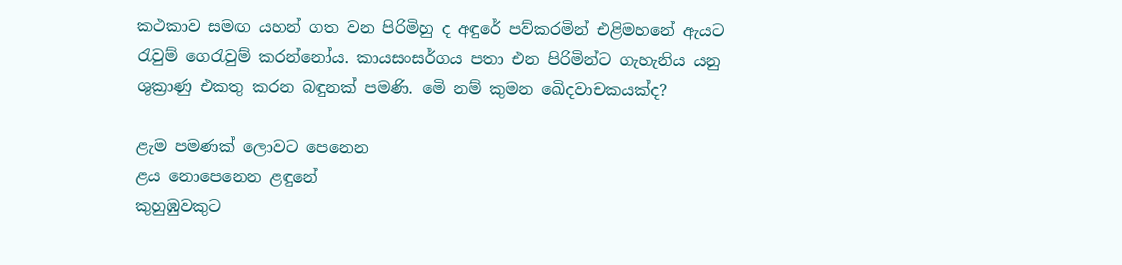කථකාව සමඟ යහන් ගත වන පිරිමිහු ද අඳුරේ පව්කරමින් එළිමහනේ ඇයට රැවුම් ගෙරැවුම් කරන්නෝය. කායසංසර්ගය පතා එන පිරිමින්ට ගැහැනිය යනු ශුක්‍රාණු එකතු කරන බඳුනක් පමණි. මෙි නම් කුමන ඛෙිදවාචකයක්ද?

ළැම පමණක් ලොවට පෙනෙන
ළය නොපෙනෙන ළඳුනේ
කුහුඹුවකුට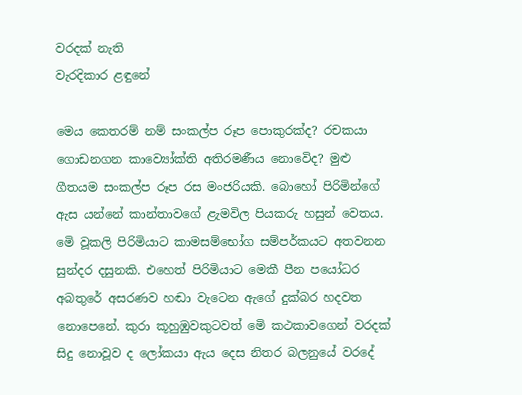වරදක් නැති
වැරදිකාර ළඳුනේ

මෙය කෙතරම් නම් සංකල්ප රූප පොකුරක්ද? රචකයා ගොඩනගන කාව්‍යෝක්ති අතිරමණීය නොවෙිද? මුළු ගීතයම සංකල්ප රූප රස මංජරියකි. බොහෝ පිරිමින්ගේ ඇස යන්නේ කාන්තාවගේ ළැමවිල පියකරු හසුන් වෙතය. මෙි වූකලි පිරිමියාට කාමසම්භෝග සම්පර්කයට අතවනන සුන්දර දසුනකි. එහෙත් පිරිමියාට මෙකී පීන පයෝධර අබතුරේ අසරණව හඬා වැටෙන ඇගේ දුක්බර හදවත නොපෙනේ. කුරා කූහුඹුවකුටවත් මෙි කථකාවගෙන් වරදක් සිදු නොවූව ද ලෝකයා ඇය දෙස නිතර බලනුයේ වරදේ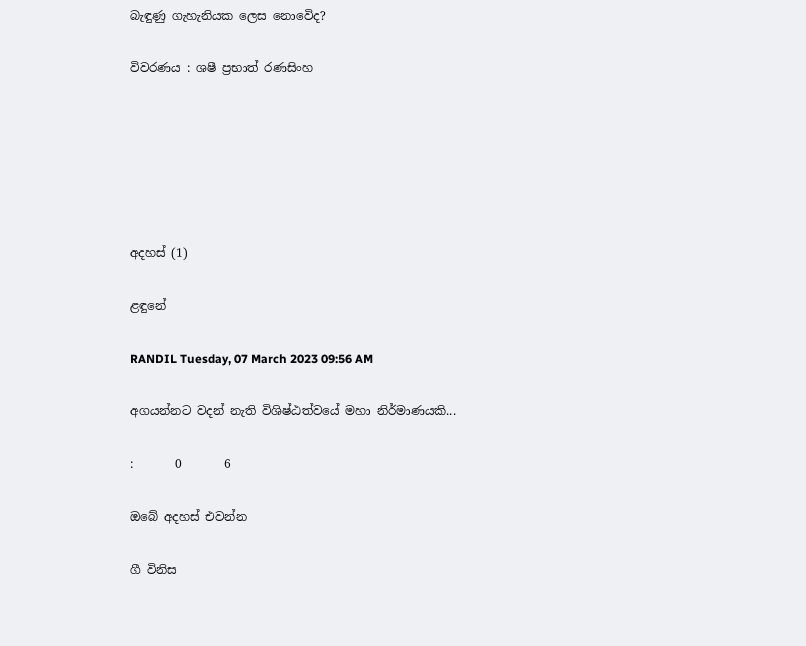බැඳුණු ගැහැනියක ලෙස නොවෙිද?

විවරණය : ශෂී ප්‍රභාත් රණසිංහ






අදහස් (1)

ළඳුනේ

RANDIL Tuesday, 07 March 2023 09:56 AM

අගයන්නට වදන් නැති විශිෂ්ඨත්වයේ මහා නිර්මාණයකි...

:       0       6

ඔබේ අදහස් එවන්න

ගී විනිස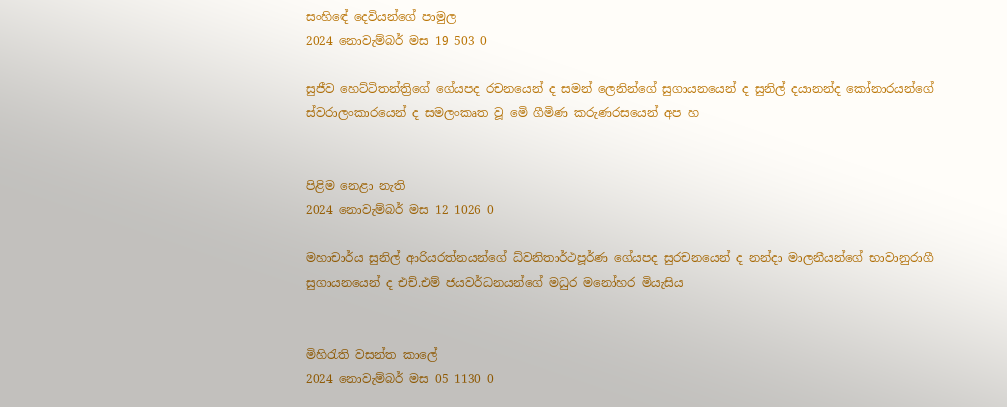සංහිඳේ දෙවියන්ගේ පාමුල
2024 නොවැම්බර් මස 19 503 0

සුජීව හෙට්ටිතන්ත්‍රිගේ ගේයපද රචනයෙන් ද සමන් ලෙනින්ගේ සුගායනයෙන් ද සුනිල් දයානන්ද කෝනාරයන්ගේ ස්වරාලංකාරයෙන් ද සමලංකෘත වූ මෙි ගීමිණ කරුණරසයෙන් අප හ


පිළිම නෙළා නැති
2024 නොවැම්බර් මස 12 1026 0

මහාචාර්ය සුනිල් ආරියරත්නයන්ගේ ධ්වනිතාර්ථපූර්ණ ගේයපද සුරචනයෙන් ද නන්දා මාලනීයන්ගේ භාවානුරාගී සුගායනයෙන් ද එච්.එම් ජයවර්ධනයන්ගේ මධුර මනෝහර මියැසිය


මිහිරැති වසන්ත කාලේ
2024 නොවැම්බර් මස 05 1130 0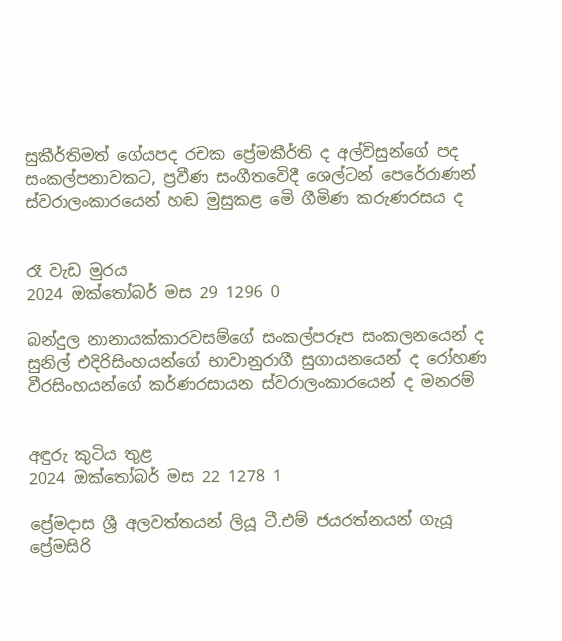සුකීර්තිමත් ගේයපද රචක ප්‍රේමකීර්ති ද අල්විසුන්ගේ පද සංකල්පනාවකට, ප්‍රවීණ සංගීතවෙිදී ශෙල්ටන් පෙරේරාණන් ස්වරාලංකාරයෙන් හඬ මුසුකළ මෙි ගීමිණ කරුණරසය ද


රෑ වැඩ මුරය
2024 ඔක්තෝබර් මස 29 1296 0

බන්දුල නානායක්කාරවසම්ගේ සංකල්පරූප සංකලනයෙන් ද සුනිල් එදිරිසිංහයන්ගේ භාවානුරාගී සුගායනයෙන් ද රෝහණ වීරසිංහයන්ගේ කර්ණරසායන ස්වරාලංකාරයෙන් ද මනරම්


අඳුරු කුටිය තුළ
2024 ඔක්තෝබර් මස 22 1278 1

ප්‍රේමදාස ශ්‍රී අලවත්තයන් ලියූ ටී.එම් ජයරත්නයන් ගැයූ ප්‍රේමසිරි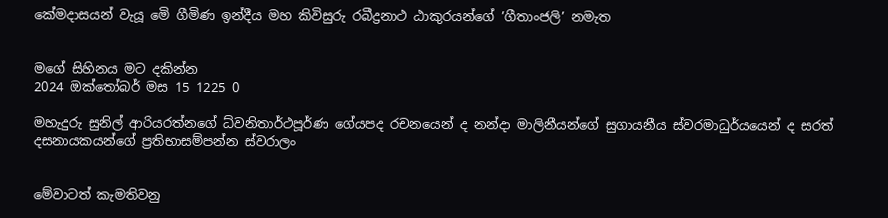කේමදාසයන් වැයූ මෙි ගීමිණ ඉන්දීය මහ කිවිසුරු රබීද්‍රනාථ ඨාකුරයන්ගේ ’ගීතාංජලි’ නමැත


මගේ සිහිනය මට දකින්න
2024 ඔක්තෝබර් මස 15 1225 0

මහැදුරු සුනිල් ආරියරත්නගේ ධ්වනිතාර්ථපූර්ණ ගේයපද රචනයෙන් ද නන්දා මාලිනීයන්ගේ සුගායනීය ස්වරමාධුර්යයෙන් ද සරත් දසනායකයන්ගේ ප්‍රතිභාසම්පන්න ස්වරාලං


මේවාටත් කැමතිවනු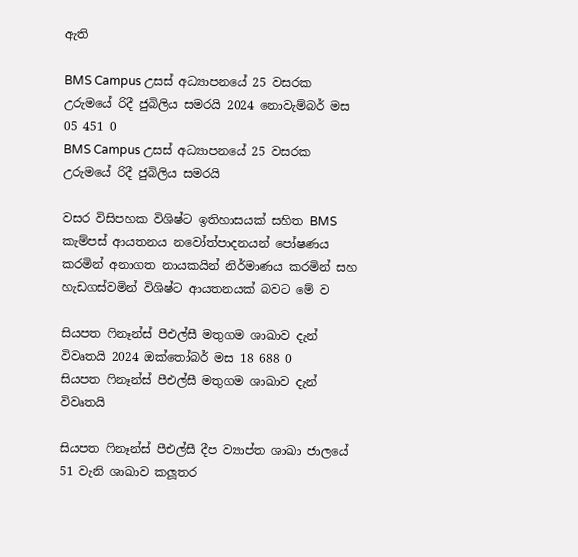ඇති

BMS Campus උසස් අධ්‍යාපනයේ 25 වසරක උරුමයේ රිදී ජුබිලිය සමරයි 2024 නොවැම්බර් මස 05 451 0
BMS Campus උසස් අධ්‍යාපනයේ 25 වසරක උරුමයේ රිදී ජුබිලිය සමරයි

වසර විසිපහක විශිෂ්ට ඉතිහාසයක් සහිත BMS කැම්පස් ආයතනය නවෝත්පාදනයන් පෝෂණය කරමින් අනාගත නායකයින් නිර්මාණය කරමින් සහ හැඩගස්වමින් විශිෂ්ට ආයතනයක් බවට මේ ව

සියපත ෆිනෑන්ස් පීඑල්සී මතුගම ශාඛාව දැන් විවෘතයි 2024 ඔක්තෝබර් මස 18 688 0
සියපත ෆිනෑන්ස් පීඑල්සී මතුගම ශාඛාව දැන් විවෘතයි

සියපත ෆිනෑන්ස් පීඑල්සී දීප ව්‍යාප්ත ශාඛා ජාලයේ 51 වැනි ශාඛාව කලූතර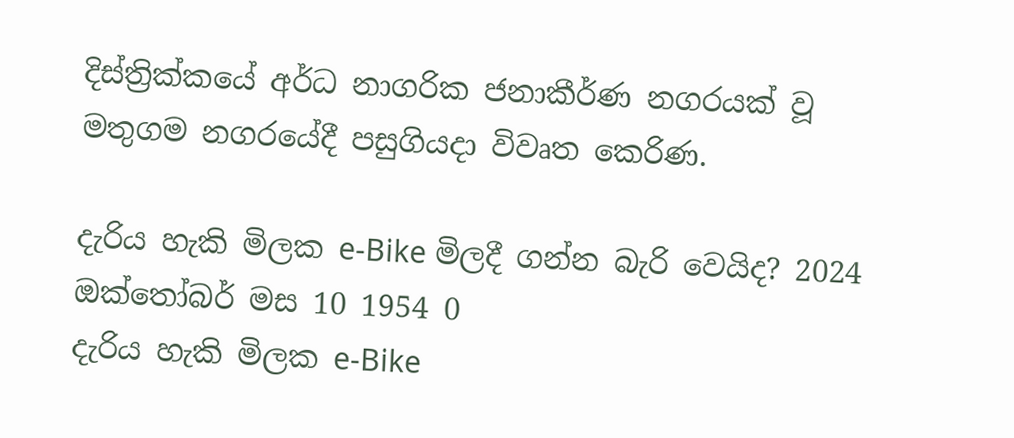දිස්ත්‍රික්කයේ අර්ධ නාගරික ජනාකීර්ණ නගරයක් වූ මතුගම නගරයේදී පසුගියදා විවෘත කෙරිණ.

දැරිය හැකි මිලක e-Bike මිලදී ගන්න බැරි වෙයිද? 2024 ඔක්තෝබර් මස 10 1954 0
දැරිය හැකි මිලක e-Bike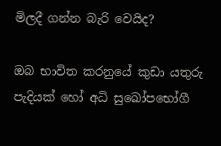මිලදී ගන්න බැරි වෙයිද?

ඔබ භාවිත කරනුයේ කුඩා යතුරු පැදියක් හෝ අධි සුඛෝපභෝගී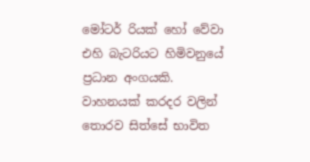මෝටර් රියක් හෝ වේවා එහි බැටරියට හිමිවනුයේ ප්‍රධාන අංගයකි. වාහනයක් කරදර වලින් තොරව සිත්සේ භාවිත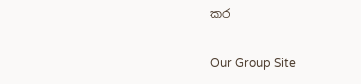කර

Our Group Site